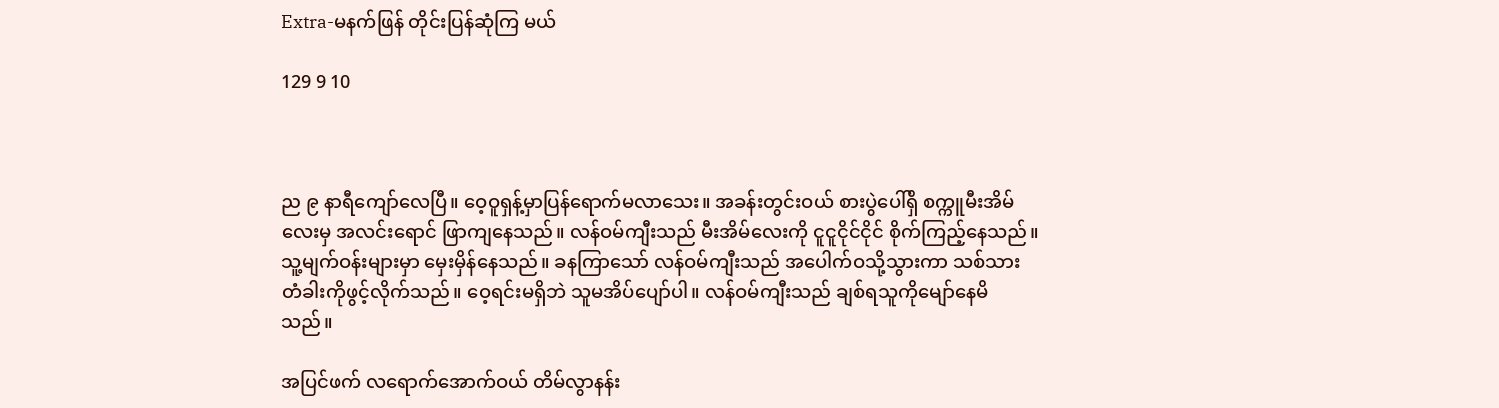Extra-မနက်ဖြန် တိုင်းပြန်ဆုံကြ မယ်

129 9 10



ည ၉ နာရီကျော်လေပြီ။ ဝေ့ဝူရှန့်မှာပြန်ရောက်မလာသေး။ အခန်းတွင်းဝယ် စားပွဲပေါ်ရှိ စက္ကူမီးအိမ်လေးမှ အလင်းရောင် ဖြာကျနေသည်။ လန်ဝမ်ကျီးသည် မီးအိမ်လေးကို ငူငူငိုင်ငိုင် စိုက်ကြည့်နေသည်။ သူ့မျက်ဝန်းများမှာ မှေးမှိန်နေသည်။ ခနကြာသော် လန်ဝမ်ကျီးသည် အပေါက်ဝသို့သွားကာ သစ်သားတံခါးကိုဖွင့်လိုက်သည်။ ဝေ့ရင်းမရှိဘဲ သူမအိပ်ပျော်ပါ။ လန်ဝမ်ကျီးသည် ချစ်ရသူကိုမျော်နေမိသည်။

အပြင်ဖက် လရောက်အောက်ဝယ် တိမ်လွာနန်း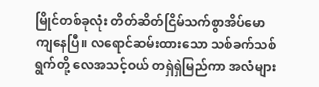မြိုင်တစ်ခုလုံး တိတ်ဆိတ်ငြိမ်သက်စွာအိပ်မောကျနေပြီ။ လရောင်ဆမ်းထားသော သစ်ခက်သစ်ရွက်တို့ လေအသင့်ဝယ် တရှဲရှဲမြည်ကာ အလံများ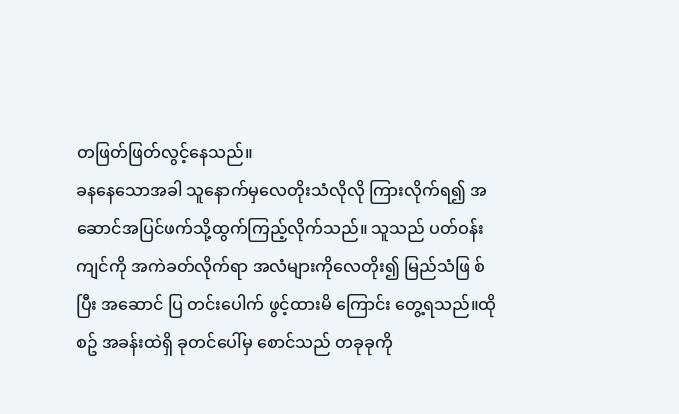တဖြတ်ဖြတ်လွင့်နေသည်။
ခနနေသောအခါ သူနောက်မှလေတိုးသံလိုလို ကြားလိုက်ရ၍ အဆောင်အပြင်ဖက်သို့ထွက်ကြည့်လိုက်သည်။ သူသည် ပတ်ဝန်းကျင်ကို အကဲခတ်လိုက်ရာ အလံများကိုလေတိုး၍ မြည်သံဖြ စ်ပြီး အဆောင် ပြ တင်းပေါက် ဖွင့်ထားမိ ကြောင်း တွေ့ရသည်။ထိုစဥ် အခန်းထဲရှိ ခုတင်ပေါ်မှ စောင်သည် တခုခုကို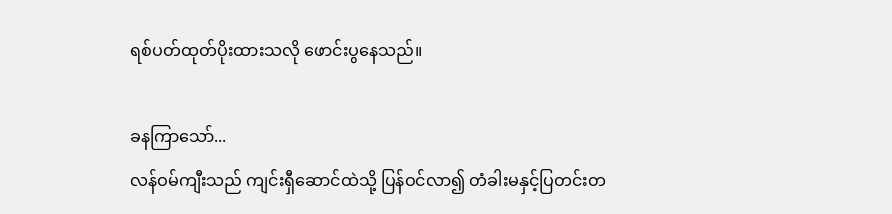ရစ်ပတ်ထုတ်ပိုးထားသလို ဖောင်းပွနေသည်။

ခနကြာသော်...
လန်ဝမ်ကျီးသည် ကျင်းရှီဆောင်ထဲသို့ ပြန်ဝင်လာ၍ တံခါးမနှင့်ပြတင်းတ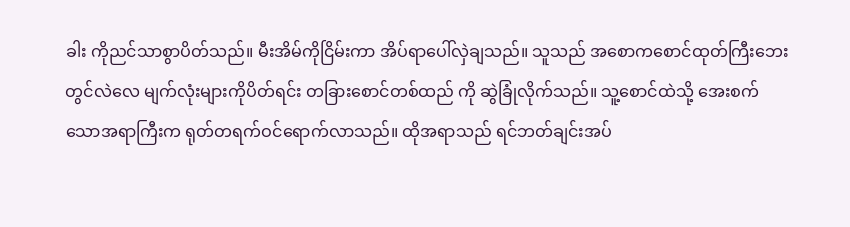ခါး ကိုညင်သာစွာပိတ်သည်။ မီးအိမ်ကိုငြိမ်းကာ အိပ်ရာပေါ်လှဲချသည်။ သူသည် အစောကစောင်ထုတ်ကြီးဘေးတွင်လဲလေ မျက်လုံးများကိုပိတ်ရင်း တခြားစောင်တစ်ထည် ကို ဆွဲခြုံလိုက်သည်။ သူ့စောင်ထဲသို့ အေးစက်သောအရာကြီးက ရုတ်တရက်ဝင်ရောက်လာသည်။ ထိုအရာသည် ရင်ဘတ်ချင်းအပ်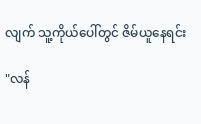လျက် သူ့ကိုယ်ပေါ်တွင် ဇိမ်ယူနေရင်း

"လန်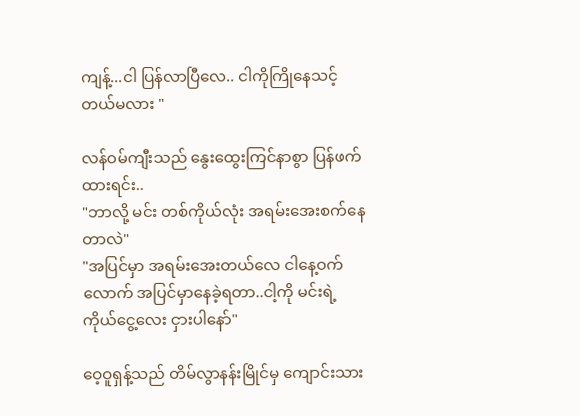ကျန့်...ငါ ပြန်လာပြီလေ.. ငါကိုကြိုနေသင့်တယ်မလား "

လန်ဝမ်ကျီးသည် နွေးထွေးကြင်နာစွာ ပြန်ဖက်ထားရင်း..
"ဘာလို့ မင်း တစ်ကိုယ်လုံး အရမ်းအေးစက်နေတာလဲ"
"အပြင်မှာ အရမ်းအေးတယ်လေ ငါနေ့ဝက်လောက် အပြင်မှာနေခဲ့ရတာ..ငါ့ကို မင်းရဲ့ ကိုယ်ငွေ့လေး ငှားပါနော်"

ဝေ့ဝူရှန့်သည် တိမ်လွာနန်းမြိုင်မှ ကျောင်းသား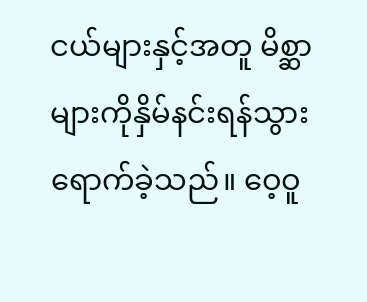ငယ်များနှင့်အတူ မိစ္ဆာများကိုနှိမ်နင်းရန်သွားရောက်ခဲ့သည်။ ဝေ့ဝူ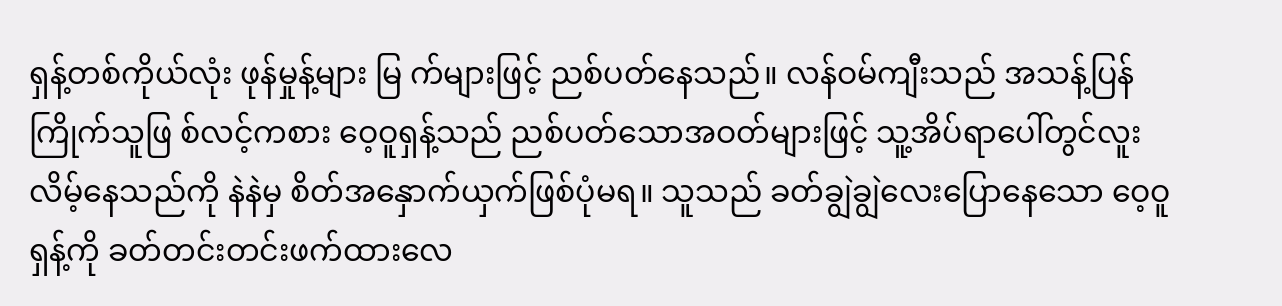ရှန့်တစ်ကိုယ်လုံး ဖုန်မှုန့်များ မြ က်များဖြင့် ညစ်ပတ်နေသည်။ လန်ဝမ်ကျီးသည် အသန့်ပြန်ကြိုက်သူဖြ စ်လင့်ကစား ဝေ့ဝူရှန့်သည် ညစ်ပတ်သောအဝတ်များဖြင့် သူ့အိပ်ရာပေါ်တွင်လူးလိမ့်နေသည်ကို နဲနဲမှ စိတ်အနှောက်ယှက်ဖြစ်ပုံမရ။ သူသည် ခတ်ချွဲချွဲလေးပြောနေသော ဝေ့ဝူရှန့်ကို ခတ်တင်းတင်းဖက်ထားလေ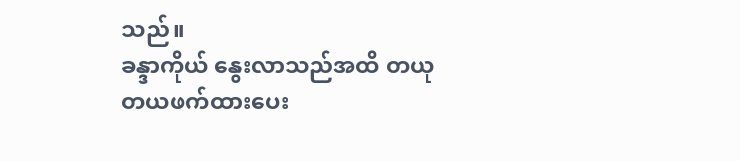သည်။
ခန္ဒာကိုယ် နွေးလာသည်အထိ တယုတယဖက်ထားပေး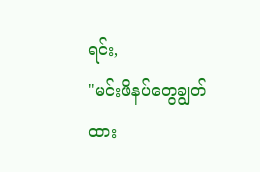ရင်း,
"မင်းဖိနပ်တွေချွတ်ထား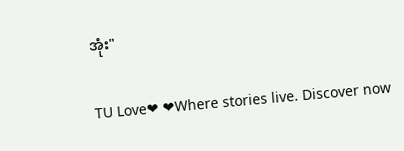အုံး"

TU Love❤ ❤Where stories live. Discover now